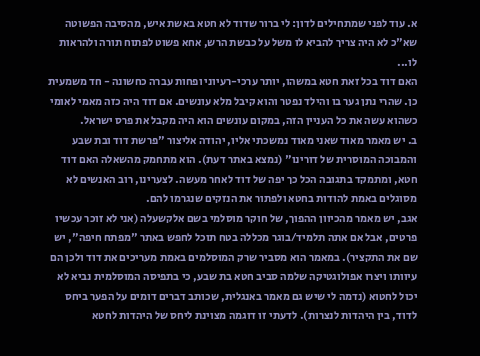א. עוד לפני שמתחילים לדון: לי ברור שדוד לא חטא באשת איש, מהסיבה הפשוטה שא"כ לא היה צריך להביא לו משל על כבשת הרש, אחא פשוט לפתוח תורה ולהראות לו...
האם דוד בכל זאת חטא במשהו, יותר ערכי-רעיוני ופחות עברה כחשונה - חד משמעית כן. שהרי נתן גער בו והילד נפטר והוא קיבל מלא עונשים. אם דוד היה כזה מאמי לאומי כשהוא עשה את כל העניין הזה, במקום עונשים הוא היה מקבל את פרס ישראל.
ב. יש מאמר מאוד שאני מאוד נמשכתי אליו, יהודה אליצור "פרשת דוד ובת שבע והמבוכה המוסרית של דורינו" (נמצא באתר דעת). הוא מתחמק מהשאלה האם דוד חטא, ומתמקד בתגובה הכל כך יפה של דוד לאחר מעשה. לצערינו, רוב האנשים לא מסוגלים באמת להודות בחטא ולפתור את הנזקים שנגרמו להם.
אגב, יש מאמר מהכיוון ההפוך, של חוקר מוסלמי בשם אלקשעלה (אני לא זוכר עכשיו פרטים, אבל אם אתה תלמיד/בוגר מכללה בטח תוכל לחפש באתר "מפתח חיפה", יש שם את התקציר). במאמר הוא מסביר שרק המוסלמים באמת מעריכים את דוד ולכן הם עיוותו ויצרו אפולוגטיקה שלמה סביב חטא בת שבע, כי בתפיסה המוסלמית נביא לא יכול לחטוא (נדמה לי שיש גם מאמר באנגלית, שכותב דברים דומים על הפער ביחס לדוד, בין היהדות לנצרות). לדעתי זו דוגמה מצוינת ליחס של היהדות לחטא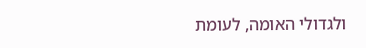ולגדולי האומה, לעומת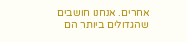אחרים. אנחנו חושבים שהגדולים ביותר הם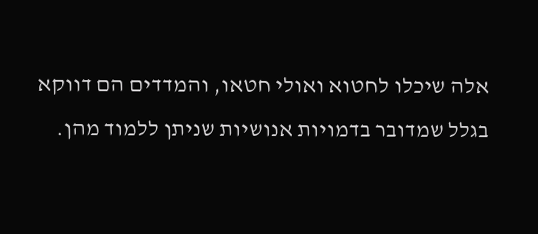אלה שיכלו לחטוא ואולי חטאו, והמדדים הם דווקא בגלל שמדובר בדמויות אנושיות שניתן ללמוד מהן.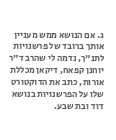ג. אם הנושא ממש מעניין אותך ברובד של פרשנויות לתנ"ך, נדמה לי שהרב ד"ר יוחנן קפאח, דיקאן מכללת אורות, כתב את הדוקטורט שלו על הפרשנויות בנושא דוד ובת שבע.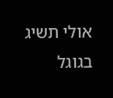אולי תשיג בגוגל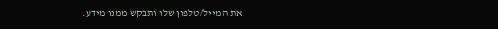את המייל/טלפון שלו ותבקש ממנו מידע.